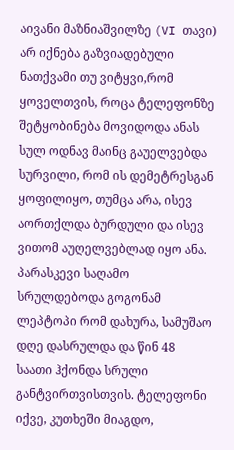აივანი მაზნიაშვილზე (VI თავი)
არ იქნება გაზვიადებული ნათქვამი თუ ვიტყვი,რომ ყოველთვის, როცა ტელეფონზე შეტყობინება მოვიდოდა ანას სულ ოდნავ მაინც გაუელვებდა სურვილი, რომ ის დემეტრესგან ყოფილიყო, თუმცა არა, ისევ აორთქლდა ბურდული და ისევ ვითომ აუღელვებლად იყო ანა. პარასკევი საღამო სრულდებოდა გოგონამ ლეპტოპი რომ დახურა, სამუშაო დღე დასრულდა და წინ 48 საათი ჰქონდა სრული განტვირთვისთვის. ტელეფონი იქვე, კუთხეში მიაგდო,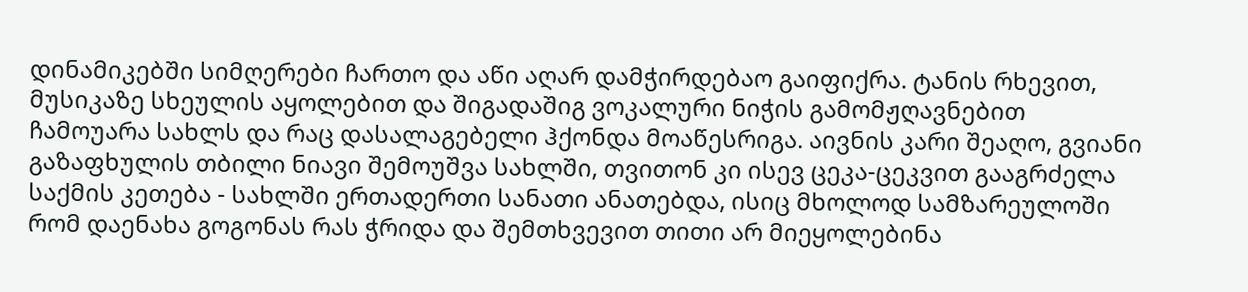დინამიკებში სიმღერები ჩართო და აწი აღარ დამჭირდებაო გაიფიქრა. ტანის რხევით, მუსიკაზე სხეულის აყოლებით და შიგადაშიგ ვოკალური ნიჭის გამომჟღავნებით ჩამოუარა სახლს და რაც დასალაგებელი ჰქონდა მოაწესრიგა. აივნის კარი შეაღო, გვიანი გაზაფხულის თბილი ნიავი შემოუშვა სახლში, თვითონ კი ისევ ცეკა-ცეკვით გააგრძელა საქმის კეთება - სახლში ერთადერთი სანათი ანათებდა, ისიც მხოლოდ სამზარეულოში რომ დაენახა გოგონას რას ჭრიდა და შემთხვევით თითი არ მიეყოლებინა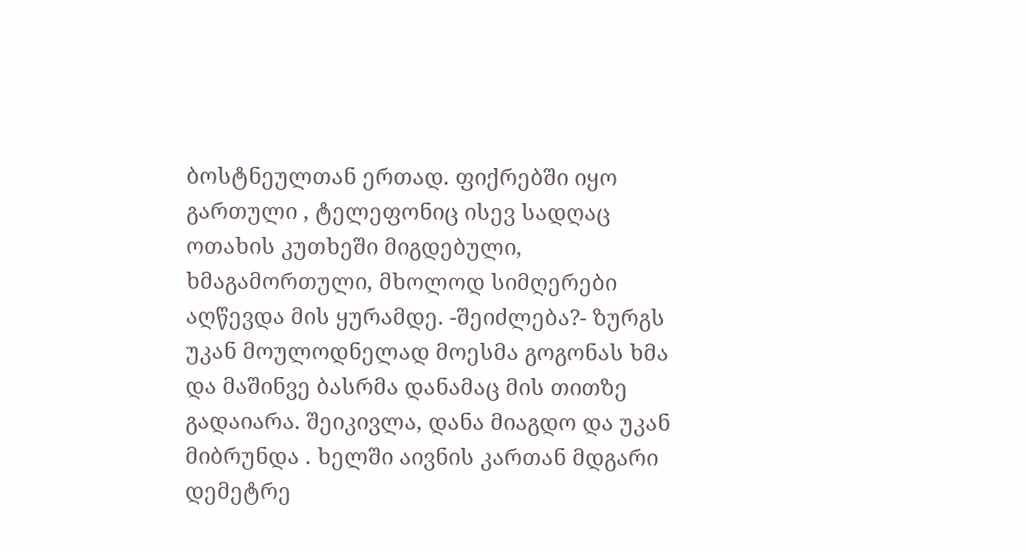ბოსტნეულთან ერთად. ფიქრებში იყო გართული , ტელეფონიც ისევ სადღაც ოთახის კუთხეში მიგდებული, ხმაგამორთული, მხოლოდ სიმღერები აღწევდა მის ყურამდე. -შეიძლება?- ზურგს უკან მოულოდნელად მოესმა გოგონას ხმა და მაშინვე ბასრმა დანამაც მის თითზე გადაიარა. შეიკივლა, დანა მიაგდო და უკან მიბრუნდა . ხელში აივნის კართან მდგარი დემეტრე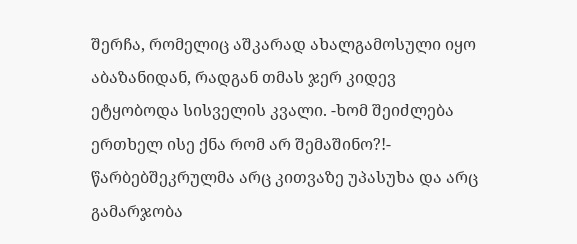შერჩა, რომელიც აშკარად ახალგამოსული იყო აბაზანიდან, რადგან თმას ჯერ კიდევ ეტყობოდა სისველის კვალი. -ხომ შეიძლება ერთხელ ისე ქნა რომ არ შემაშინო?!- წარბებშეკრულმა არც კითვაზე უპასუხა და არც გამარჯობა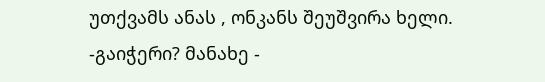უთქვამს ანას , ონკანს შეუშვირა ხელი. -გაიჭერი? მანახე -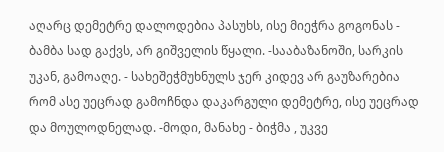აღარც დემეტრე დალოდებია პასუხს, ისე მიეჭრა გოგონას - ბამბა სად გაქვს, არ გიშველის წყალი. -სააბაზანოში, სარკის უკან, გამოაღე. - სახეშეჭმუხნულს ჯერ კიდევ არ გაუზარებია რომ ასე უეცრად გამოჩნდა დაკარგული დემეტრე, ისე უეცრად და მოულოდნელად. -მოდი, მანახე - ბიჭმა , უკვე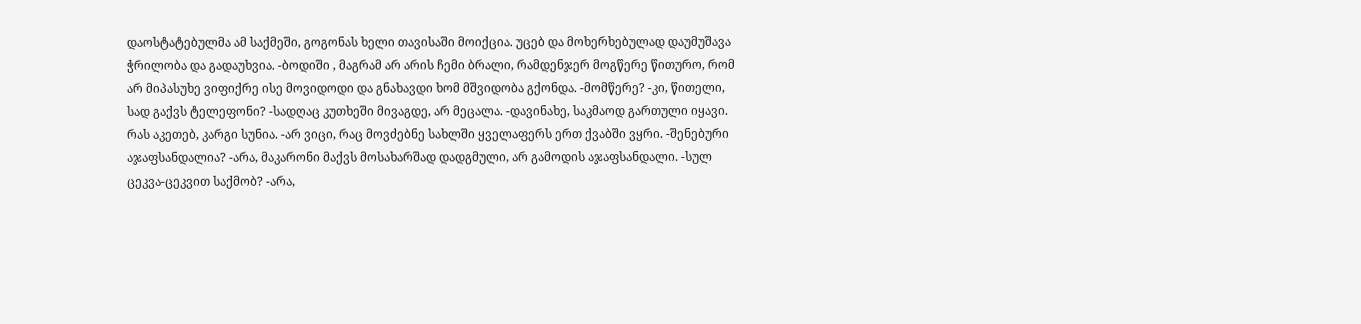დაოსტატებულმა ამ საქმეში, გოგონას ხელი თავისაში მოიქცია. უცებ და მოხერხებულად დაუმუშავა ჭრილობა და გადაუხვია. -ბოდიში , მაგრამ არ არის ჩემი ბრალი, რამდენჯერ მოგწერე წითურო, რომ არ მიპასუხე ვიფიქრე ისე მოვიდოდი და გნახავდი ხომ მშვიდობა გქონდა. -მომწერე? -კი, წითელი, სად გაქვს ტელეფონი? -სადღაც კუთხეში მივაგდე, არ მეცალა. -დავინახე, საკმაოდ გართული იყავი. რას აკეთებ, კარგი სუნია. -არ ვიცი, რაც მოვძებნე სახლში ყველაფერს ერთ ქვაბში ვყრი. -შენებური აჯაფსანდალია? -არა, მაკარონი მაქვს მოსახარშად დადგმული, არ გამოდის აჯაფსანდალი. -სულ ცეკვა-ცეკვით საქმობ? -არა,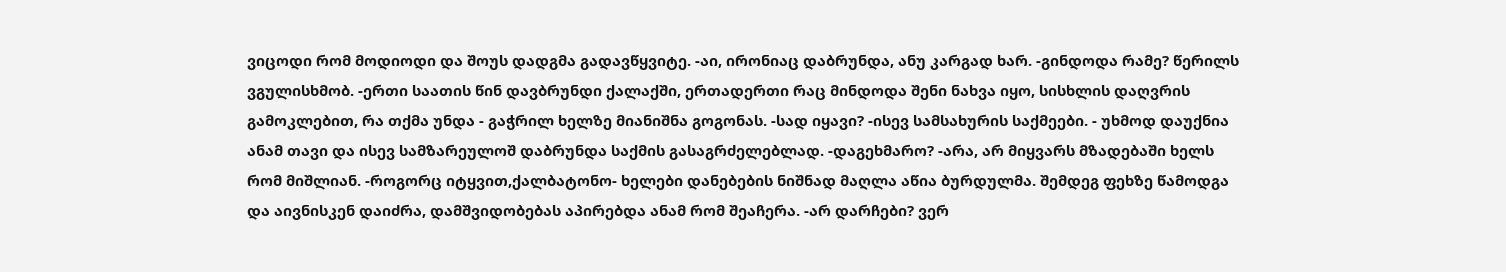ვიცოდი რომ მოდიოდი და შოუს დადგმა გადავწყვიტე. -აი, ირონიაც დაბრუნდა, ანუ კარგად ხარ. -გინდოდა რამე? წერილს ვგულისხმობ. -ერთი საათის წინ დავბრუნდი ქალაქში, ერთადერთი რაც მინდოდა შენი ნახვა იყო, სისხლის დაღვრის გამოკლებით, რა თქმა უნდა - გაჭრილ ხელზე მიანიშნა გოგონას. -სად იყავი? -ისევ სამსახურის საქმეები. - უხმოდ დაუქნია ანამ თავი და ისევ სამზარეულოშ დაბრუნდა საქმის გასაგრძელებლად. -დაგეხმარო? -არა, არ მიყვარს მზადებაში ხელს რომ მიშლიან. -როგორც იტყვით,ქალბატონო- ხელები დანებების ნიშნად მაღლა აწია ბურდულმა. შემდეგ ფეხზე წამოდგა და აივნისკენ დაიძრა, დამშვიდობებას აპირებდა ანამ რომ შეაჩერა. -არ დარჩები? ვერ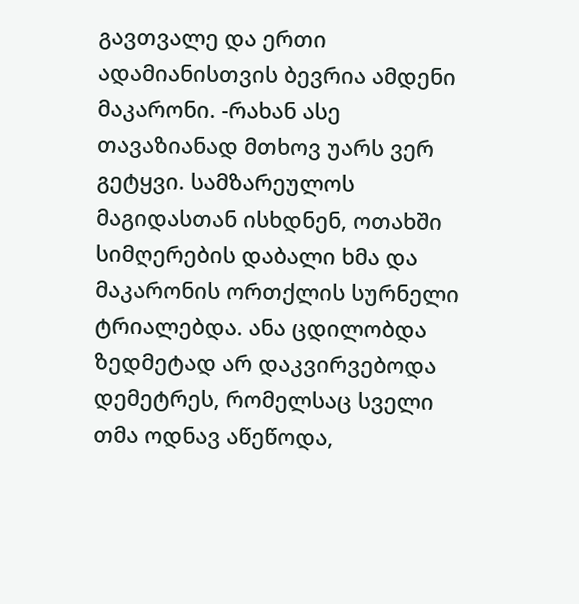გავთვალე და ერთი ადამიანისთვის ბევრია ამდენი მაკარონი. -რახან ასე თავაზიანად მთხოვ უარს ვერ გეტყვი. სამზარეულოს მაგიდასთან ისხდნენ, ოთახში სიმღერების დაბალი ხმა და მაკარონის ორთქლის სურნელი ტრიალებდა. ანა ცდილობდა ზედმეტად არ დაკვირვებოდა დემეტრეს, რომელსაც სველი თმა ოდნავ აწეწოდა,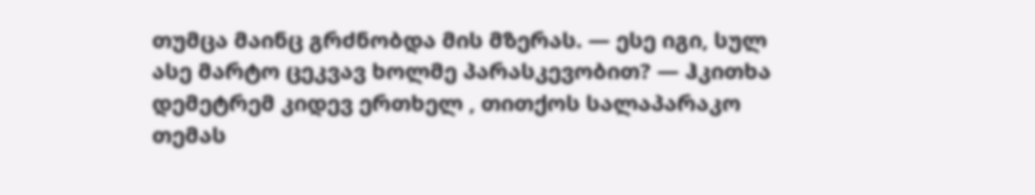თუმცა მაინც გრძნობდა მის მზერას. — ესე იგი, სულ ასე მარტო ცეკვავ ხოლმე პარასკევობით? — ჰკითხა დემეტრემ კიდევ ერთხელ , თითქოს სალაპარაკო თემას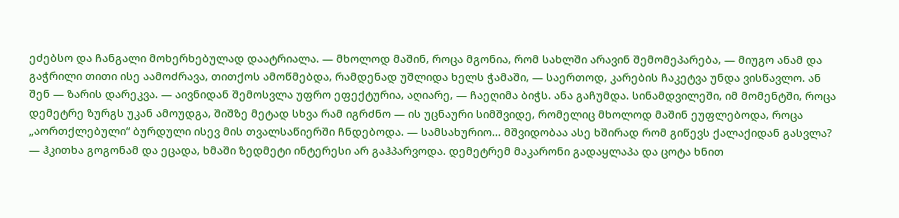ეძებსო და ჩანგალი მოხერხებულად დაატრიალა. — მხოლოდ მაშინ, როცა მგონია, რომ სახლში არავინ შემომეპარება, — მიუგო ანამ და გაჭრილი თითი ისე აამოძრავა, თითქოს ამოწმებდა, რამდენად უშლიდა ხელს ჭამაში, — საერთოდ, კარების ჩაკეტვა უნდა ვისწავლო. ან შენ — ზარის დარეკვა. — აივნიდან შემოსვლა უფრო ეფექტურია, აღიარე, — ჩაეღიმა ბიჭს. ანა გაჩუმდა. სინამდვილეში, იმ მომენტში, როცა დემეტრე ზურგს უკან ამოუდგა, შიშზე მეტად სხვა რამ იგრძნო — ის უცნაური სიმშვიდე, რომელიც მხოლოდ მაშინ ეუფლებოდა, როცა „აორთქლებული“ ბურდული ისევ მის თვალსაწიერში ჩნდებოდა. — სამსახურიო... მშვიდობაა ასე ხშირად რომ გიწევს ქალაქიდან გასვლა? — ჰკითხა გოგონამ და ეცადა, ხმაში ზედმეტი ინტერესი არ გაჰპარვოდა. დემეტრემ მაკარონი გადაყლაპა და ცოტა ხნით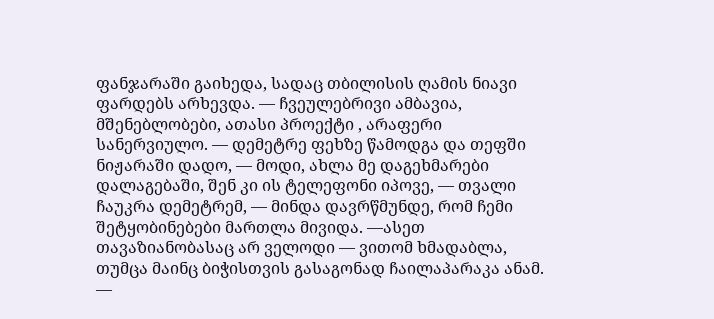ფანჯარაში გაიხედა, სადაც თბილისის ღამის ნიავი ფარდებს არხევდა. — ჩვეულებრივი ამბავია, მშენებლობები, ათასი პროექტი , არაფერი სანერვიულო. — დემეტრე ფეხზე წამოდგა და თეფში ნიჟარაში დადო, — მოდი, ახლა მე დაგეხმარები დალაგებაში, შენ კი ის ტელეფონი იპოვე, — თვალი ჩაუკრა დემეტრემ, — მინდა დავრწმუნდე, რომ ჩემი შეტყობინებები მართლა მივიდა. —ასეთ თავაზიანობასაც არ ველოდი — ვითომ ხმადაბლა, თუმცა მაინც ბიჭისთვის გასაგონად ჩაილაპარაკა ანამ. —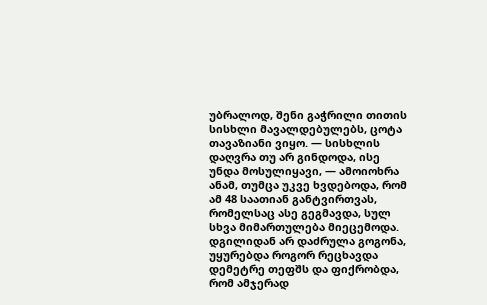უბრალოდ, შენი გაჭრილი თითის სისხლი მავალდებულებს, ცოტა თავაზიანი ვიყო. — სისხლის დაღვრა თუ არ გინდოდა, ისე უნდა მოსულიყავი, — ამოიოხრა ანამ, თუმცა უკვე ხვდებოდა, რომ ამ 48 საათიან განტვირთვას, რომელსაც ასე გეგმავდა, სულ სხვა მიმართულება მიეცემოდა. დგილიდან არ დაძრულა გოგონა, უყურებდა როგორ რეცხავდა დემეტრე თეფშს და ფიქრობდა, რომ ამჯერად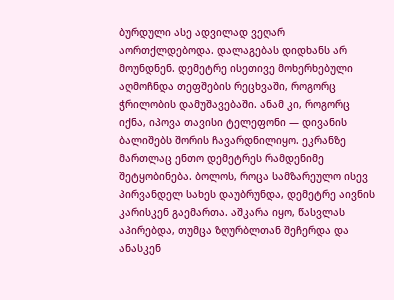ბურდული ასე ადვილად ვეღარ აორთქლდებოდა. დალაგებას დიდხანს არ მოუნდნენ. დემეტრე ისეთივე მოხერხებული აღმოჩნდა თეფშების რეცხვაში, როგორც ჭრილობის დამუშავებაში. ანამ კი, როგორც იქნა, იპოვა თავისი ტელეფონი — დივანის ბალიშებს შორის ჩავარდნილიყო. ეკრანზე მართლაც ენთო დემეტრეს რამდენიმე შეტყობინება. ბოლოს, როცა სამზარეულო ისევ პირვანდელ სახეს დაუბრუნდა, დემეტრე აივნის კარისკენ გაემართა. აშკარა იყო, წასვლას აპირებდა, თუმცა ზღურბლთან შეჩერდა და ანასკენ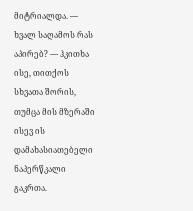მიტრიალდა. — ხვალ საღამოს რას აპირებ? — ჰკითხა ისე, თითქოს სხვათა შორის, თუმცა მის მზერაში ისევ ის დამახასიათებელი ნაპერწკალი გაკრთა.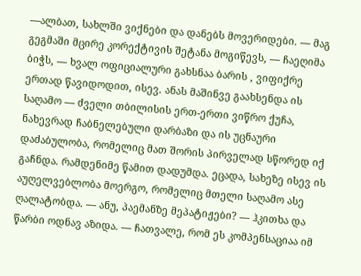—ალბათ, სახლში ვიქნები და დანებს მოვერიდები. — მაგ გეგმაში მცირე კორექტივის შეტანა მოგიწევს, — ჩაეღიმა ბიჭს, — ხვალ ოფიციალური გახსნაა ბარის , ვიფიქრე ერთად წავიდოდით, ისევ. ანას მაშინვე გაახსენდა ის საღამო — ძველი თბილისის ერთ-ერთი ვიწრო ქუჩა, ნახევრად ჩაბნელებული დარბაზი და ის უცნაური დაძაბულობა, რომელიც მათ შორის პირველად სწორედ იქ გაჩნდა. რამდენიმე წამით დადუმდა. ეცადა, სახეზე ისევ ის აუღელვებლობა მოერგო, რომელიც მთელი საღამო ასე ღალატობდა. — ანუ, პაემანზე მეპატიჟები? — ჰკითხა და წარბი ოდნავ აზიდა. — ჩათვალე, რომ ეს კომპენსაციაა იმ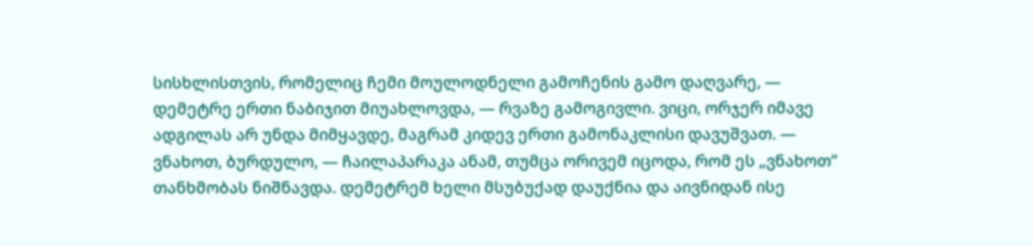სისხლისთვის, რომელიც ჩემი მოულოდნელი გამოჩენის გამო დაღვარე, — დემეტრე ერთი ნაბიჯით მიუახლოვდა, — რვაზე გამოგივლი. ვიცი, ორჯერ იმავე ადგილას არ უნდა მიმყავდე, მაგრამ კიდევ ერთი გამონაკლისი დავუშვათ. — ვნახოთ, ბურდულო, — ჩაილაპარაკა ანამ, თუმცა ორივემ იცოდა, რომ ეს „ვნახოთ“ თანხმობას ნიშნავდა. დემეტრემ ხელი მსუბუქად დაუქნია და აივნიდან ისე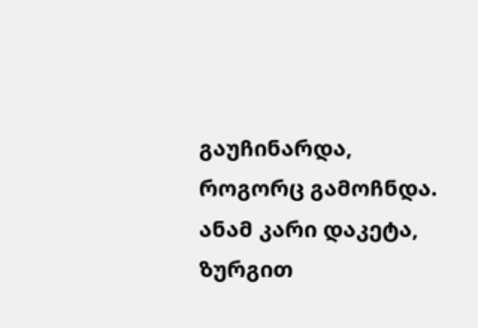გაუჩინარდა, როგორც გამოჩნდა. ანამ კარი დაკეტა, ზურგით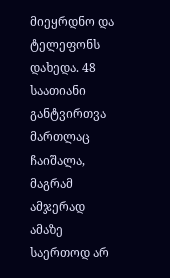მიეყრდნო და ტელეფონს დახედა. 48 საათიანი განტვირთვა მართლაც ჩაიშალა, მაგრამ ამჯერად ამაზე საერთოდ არ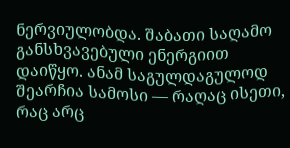ნერვიულობდა. შაბათი საღამო განსხვავებული ენერგიით დაიწყო. ანამ საგულდაგულოდ შეარჩია სამოსი — რაღაც ისეთი, რაც არც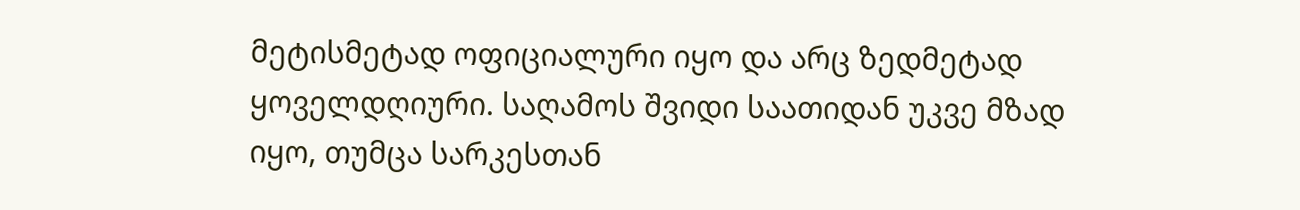მეტისმეტად ოფიციალური იყო და არც ზედმეტად ყოველდღიური. საღამოს შვიდი საათიდან უკვე მზად იყო, თუმცა სარკესთან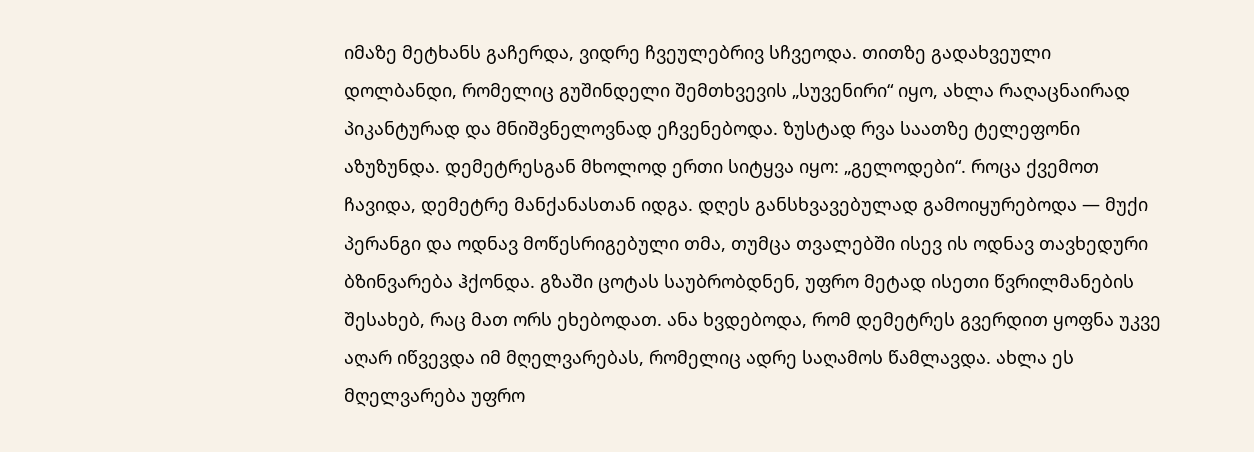იმაზე მეტხანს გაჩერდა, ვიდრე ჩვეულებრივ სჩვეოდა. თითზე გადახვეული დოლბანდი, რომელიც გუშინდელი შემთხვევის „სუვენირი“ იყო, ახლა რაღაცნაირად პიკანტურად და მნიშვნელოვნად ეჩვენებოდა. ზუსტად რვა საათზე ტელეფონი აზუზუნდა. დემეტრესგან მხოლოდ ერთი სიტყვა იყო: „გელოდები“. როცა ქვემოთ ჩავიდა, დემეტრე მანქანასთან იდგა. დღეს განსხვავებულად გამოიყურებოდა — მუქი პერანგი და ოდნავ მოწესრიგებული თმა, თუმცა თვალებში ისევ ის ოდნავ თავხედური ბზინვარება ჰქონდა. გზაში ცოტას საუბრობდნენ, უფრო მეტად ისეთი წვრილმანების შესახებ, რაც მათ ორს ეხებოდათ. ანა ხვდებოდა, რომ დემეტრეს გვერდით ყოფნა უკვე აღარ იწვევდა იმ მღელვარებას, რომელიც ადრე საღამოს წამლავდა. ახლა ეს მღელვარება უფრო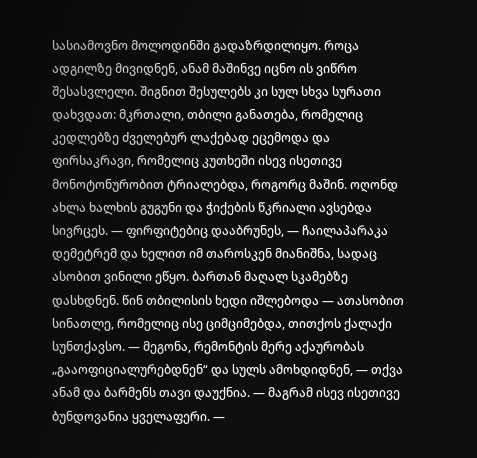სასიამოვნო მოლოდინში გადაზრდილიყო. როცა ადგილზე მივიდნენ, ანამ მაშინვე იცნო ის ვიწრო შესასვლელი. შიგნით შესულებს კი სულ სხვა სურათი დახვდათ: მკრთალი, თბილი განათება, რომელიც კედლებზე ძველებურ ლაქებად ეცემოდა და ფირსაკრავი, რომელიც კუთხეში ისევ ისეთივე მონოტონურობით ტრიალებდა, როგორც მაშინ. ოღონდ ახლა ხალხის გუგუნი და ჭიქების წკრიალი ავსებდა სივრცეს. — ფირფიტებიც დააბრუნეს, — ჩაილაპარაკა დემეტრემ და ხელით იმ თაროსკენ მიანიშნა, სადაც ასობით ვინილი ეწყო. ბართან მაღალ სკამებზე დასხდნენ. წინ თბილისის ხედი იშლებოდა — ათასობით სინათლე, რომელიც ისე ციმციმებდა, თითქოს ქალაქი სუნთქავსო. — მეგონა, რემონტის მერე აქაურობას „გააოფიციალურებდნენ“ და სულს ამოხდიდნენ, — თქვა ანამ და ბარმენს თავი დაუქნია. — მაგრამ ისევ ისეთივე ბუნდოვანია ყველაფერი. —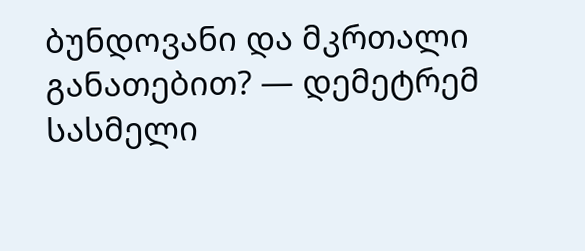ბუნდოვანი და მკრთალი განათებით? — დემეტრემ სასმელი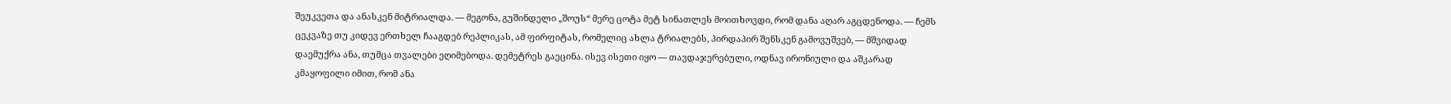შეუკვეთა და ანასკენ მიტრიალდა. — მეგონა, გუშინდელი „შოუს“ მერე ცოტა მეტ სინათლეს მოითხოვდი, რომ დანა აღარ აგცდენოდა. — ჩემს ცეკვაზე თუ კიდევ ერთხელ ჩააგდებ რეპლიკას, ამ ფირფიტას, რომელიც ახლა ტრიალებს, პირდაპირ შენსკენ გამოვუშვებ, — მშვიდად დაემუქრა ანა, თუმცა თვალები ეღიმებოდა. დემეტრეს გაეცინა. ისევ ისეთი იყო — თავდაჯერებული, ოდნავ ირონიული და აშკარად კმაყოფილი იმით, რომ ანა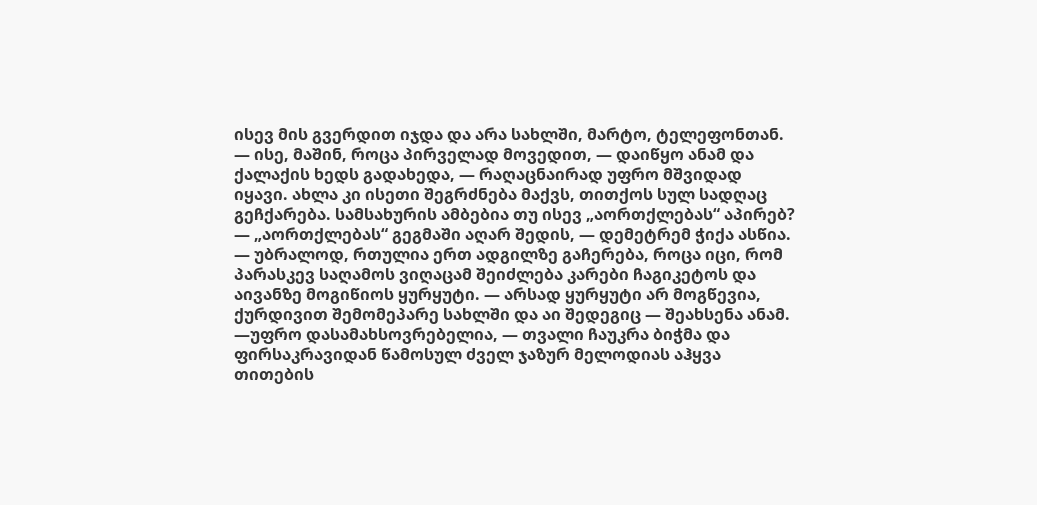ისევ მის გვერდით იჯდა და არა სახლში, მარტო, ტელეფონთან. — ისე, მაშინ, როცა პირველად მოვედით, — დაიწყო ანამ და ქალაქის ხედს გადახედა, — რაღაცნაირად უფრო მშვიდად იყავი. ახლა კი ისეთი შეგრძნება მაქვს, თითქოს სულ სადღაც გეჩქარება. სამსახურის ამბებია თუ ისევ „აორთქლებას“ აპირებ? — „აორთქლებას“ გეგმაში აღარ შედის, — დემეტრემ ჭიქა ასწია. — უბრალოდ, რთულია ერთ ადგილზე გაჩერება, როცა იცი, რომ პარასკევ საღამოს ვიღაცამ შეიძლება კარები ჩაგიკეტოს და აივანზე მოგიწიოს ყურყუტი. — არსად ყურყუტი არ მოგწევია, ქურდივით შემომეპარე სახლში და აი შედეგიც — შეახსენა ანამ. —უფრო დასამახსოვრებელია, — თვალი ჩაუკრა ბიჭმა და ფირსაკრავიდან წამოსულ ძველ ჯაზურ მელოდიას აჰყვა თითების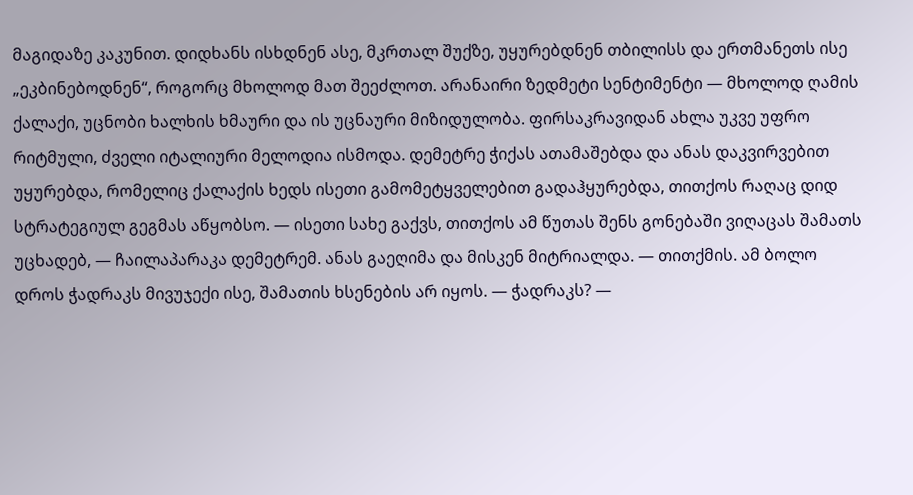მაგიდაზე კაკუნით. დიდხანს ისხდნენ ასე, მკრთალ შუქზე, უყურებდნენ თბილისს და ერთმანეთს ისე „ეკბინებოდნენ“, როგორც მხოლოდ მათ შეეძლოთ. არანაირი ზედმეტი სენტიმენტი — მხოლოდ ღამის ქალაქი, უცნობი ხალხის ხმაური და ის უცნაური მიზიდულობა. ფირსაკრავიდან ახლა უკვე უფრო რიტმული, ძველი იტალიური მელოდია ისმოდა. დემეტრე ჭიქას ათამაშებდა და ანას დაკვირვებით უყურებდა, რომელიც ქალაქის ხედს ისეთი გამომეტყველებით გადაჰყურებდა, თითქოს რაღაც დიდ სტრატეგიულ გეგმას აწყობსო. — ისეთი სახე გაქვს, თითქოს ამ წუთას შენს გონებაში ვიღაცას შამათს უცხადებ, — ჩაილაპარაკა დემეტრემ. ანას გაეღიმა და მისკენ მიტრიალდა. — თითქმის. ამ ბოლო დროს ჭადრაკს მივუჯექი ისე, შამათის ხსენების არ იყოს. — ჭადრაკს? —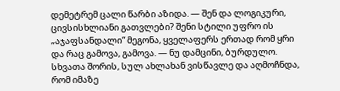დემეტრემ ცალი წარბი აზიდა. — შენ და ლოგიკური, ცივსისხლიანი გათვლები? შენი სტილი უფრო ის „აჯაფსანდალი“ მეგონა, ყველაფერს ერთად რომ ყრი და რაც გამოვა, გამოვა. — ნუ დამცინი, ბურდულო. სხვათა შორის, სულ ახლახან ვისწავლე და აღმოჩნდა, რომ იმაზე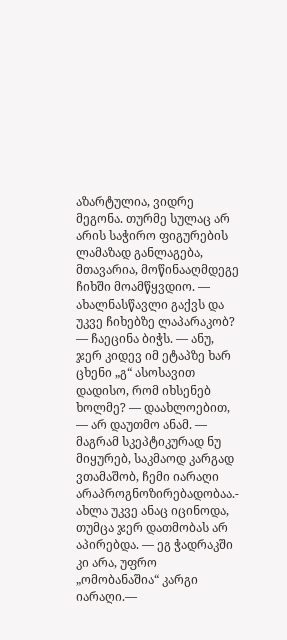აზარტულია, ვიდრე მეგონა. თურმე სულაც არ არის საჭირო ფიგურების ლამაზად განლაგება, მთავარია, მოწინააღმდეგე ჩიხში მოამწყვდიო. — ახალნასწავლი გაქვს და უკვე ჩიხებზე ლაპარაკობ? — ჩაეცინა ბიჭს. — ანუ, ჯერ კიდევ იმ ეტაპზე ხარ ცხენი „გ“ ასოსავით დადისო, რომ იხსენებ ხოლმე? — დაახლოებით, — არ დაუთმო ანამ. — მაგრამ სკეპტიკურად ნუ მიყურებ, საკმაოდ კარგად ვთამაშობ, ჩემი იარაღი არაპროგნოზირებადობაა.- ახლა უკვე ანაც იცინოდა, თუმცა ჯერ დათმობას არ აპირებდა. — ეგ ჭადრაკში კი არა, უფრო „ომობანაშია“ კარგი იარაღი.—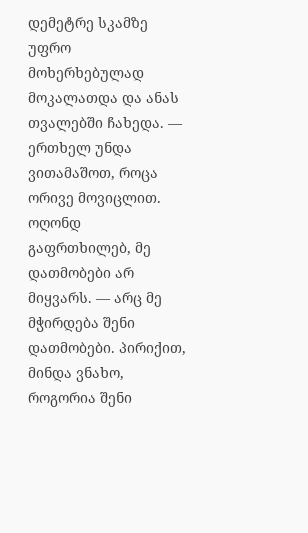დემეტრე სკამზე უფრო მოხერხებულად მოკალათდა და ანას თვალებში ჩახედა. — ერთხელ უნდა ვითამაშოთ, როცა ორივე მოვიცლით. ოღონდ გაფრთხილებ, მე დათმობები არ მიყვარს. — არც მე მჭირდება შენი დათმობები. პირიქით, მინდა ვნახო, როგორია შენი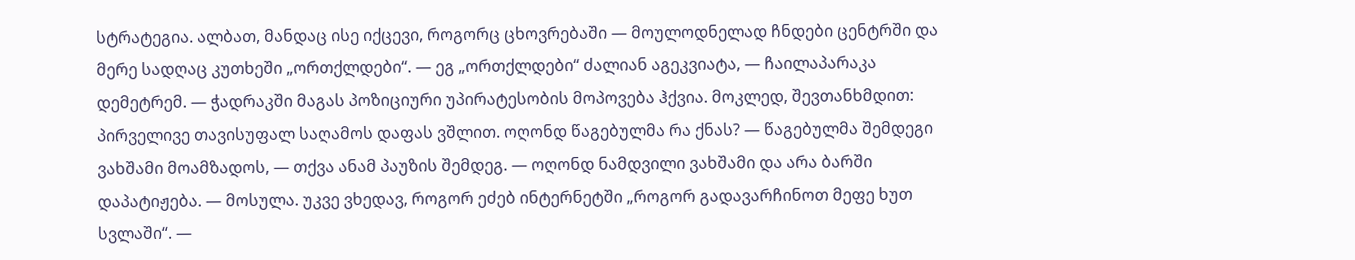სტრატეგია. ალბათ, მანდაც ისე იქცევი, როგორც ცხოვრებაში — მოულოდნელად ჩნდები ცენტრში და მერე სადღაც კუთხეში „ორთქლდები“. — ეგ „ორთქლდები“ ძალიან აგეკვიატა, — ჩაილაპარაკა დემეტრემ. — ჭადრაკში მაგას პოზიციური უპირატესობის მოპოვება ჰქვია. მოკლედ, შევთანხმდით: პირველივე თავისუფალ საღამოს დაფას ვშლით. ოღონდ წაგებულმა რა ქნას? — წაგებულმა შემდეგი ვახშამი მოამზადოს, — თქვა ანამ პაუზის შემდეგ. — ოღონდ ნამდვილი ვახშამი და არა ბარში დაპატიჟება. — მოსულა. უკვე ვხედავ, როგორ ეძებ ინტერნეტში „როგორ გადავარჩინოთ მეფე ხუთ სვლაში“. —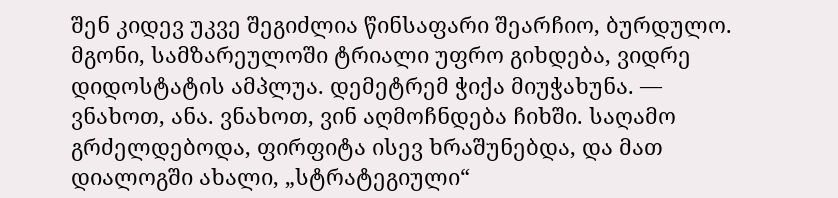შენ კიდევ უკვე შეგიძლია წინსაფარი შეარჩიო, ბურდულო. მგონი, სამზარეულოში ტრიალი უფრო გიხდება, ვიდრე დიდოსტატის ამპლუა. დემეტრემ ჭიქა მიუჭახუნა. — ვნახოთ, ანა. ვნახოთ, ვინ აღმოჩნდება ჩიხში. საღამო გრძელდებოდა, ფირფიტა ისევ ხრაშუნებდა, და მათ დიალოგში ახალი, „სტრატეგიული“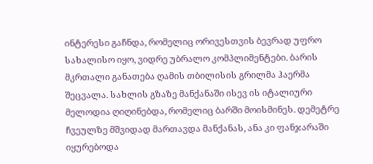ინტერესი გაჩნდა, რომელიც ორივესთვის ბევრად უფრო სახალისო იყო, ვიდრე უბრალო კომპლიმენტები. ბარის მკრთალი განათება ღამის თბილისის გრილმა ჰაერმა შეცვალა. სახლის გზაზე მანქანაში ისევ ის იტალიური მელოდია ღიღინებდა, რომელიც ბარში მოისმინეს. დემეტრე ჩვეულზე მშვიდად მართავდა მანქანას, ანა კი ფანჯარაში იყურებოდა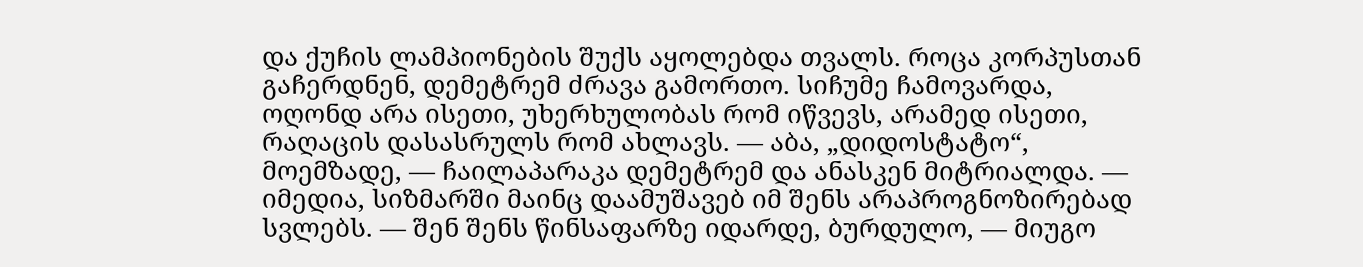და ქუჩის ლამპიონების შუქს აყოლებდა თვალს. როცა კორპუსთან გაჩერდნენ, დემეტრემ ძრავა გამორთო. სიჩუმე ჩამოვარდა, ოღონდ არა ისეთი, უხერხულობას რომ იწვევს, არამედ ისეთი, რაღაცის დასასრულს რომ ახლავს. — აბა, „დიდოსტატო“, მოემზადე, — ჩაილაპარაკა დემეტრემ და ანასკენ მიტრიალდა. — იმედია, სიზმარში მაინც დაამუშავებ იმ შენს არაპროგნოზირებად სვლებს. — შენ შენს წინსაფარზე იდარდე, ბურდულო, — მიუგო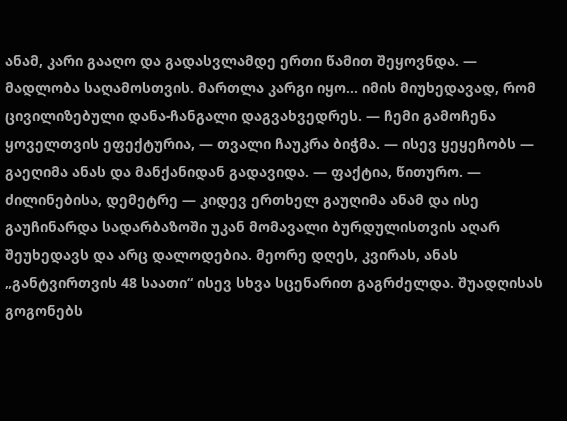ანამ, კარი გააღო და გადასვლამდე ერთი წამით შეყოვნდა. — მადლობა საღამოსთვის. მართლა კარგი იყო... იმის მიუხედავად, რომ ცივილიზებული დანა-ჩანგალი დაგვახვედრეს. — ჩემი გამოჩენა ყოველთვის ეფექტურია, — თვალი ჩაუკრა ბიჭმა. — ისევ ყეყეჩობს — გაეღიმა ანას და მანქანიდან გადავიდა. — ფაქტია, წითურო. — ძილინებისა, დემეტრე — კიდევ ერთხელ გაუღიმა ანამ და ისე გაუჩინარდა სადარბაზოში უკან მომავალი ბურდულისთვის აღარ შეუხედავს და არც დალოდებია. მეორე დღეს, კვირას, ანას „განტვირთვის 48 საათი“ ისევ სხვა სცენარით გაგრძელდა. შუადღისას გოგონებს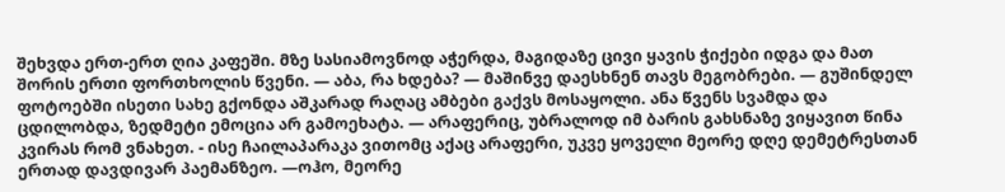შეხვდა ერთ-ერთ ღია კაფეში. მზე სასიამოვნოდ აჭერდა, მაგიდაზე ცივი ყავის ჭიქები იდგა და მათ შორის ერთი ფორთხოლის წვენი. — აბა, რა ხდება? — მაშინვე დაესხნენ თავს მეგობრები. — გუშინდელ ფოტოებში ისეთი სახე გქონდა აშკარად რაღაც ამბები გაქვს მოსაყოლი. ანა წვენს სვამდა და ცდილობდა, ზედმეტი ემოცია არ გამოეხატა. — არაფერიც, უბრალოდ იმ ბარის გახსნაზე ვიყავით წინა კვირას რომ ვნახეთ. - ისე ჩაილაპარაკა ვითომც აქაც არაფერი, უკვე ყოველი მეორე დღე დემეტრესთან ერთად დავდივარ პაემანზეო. —ოჰო, მეორე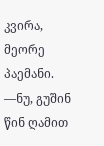კვირა, მეორე პაემანი. —ნუ, გუშინ წინ ღამით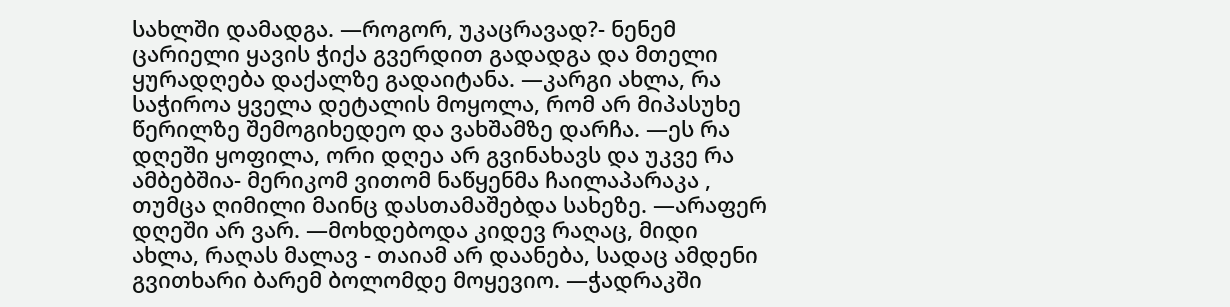სახლში დამადგა. —როგორ, უკაცრავად?- ნენემ ცარიელი ყავის ჭიქა გვერდით გადადგა და მთელი ყურადღება დაქალზე გადაიტანა. —კარგი ახლა, რა საჭიროა ყველა დეტალის მოყოლა, რომ არ მიპასუხე წერილზე შემოგიხედეო და ვახშამზე დარჩა. —ეს რა დღეში ყოფილა, ორი დღეა არ გვინახავს და უკვე რა ამბებშია- მერიკომ ვითომ ნაწყენმა ჩაილაპარაკა , თუმცა ღიმილი მაინც დასთამაშებდა სახეზე. —არაფერ დღეში არ ვარ. —მოხდებოდა კიდევ რაღაც, მიდი ახლა, რაღას მალავ - თაიამ არ დაანება, სადაც ამდენი გვითხარი ბარემ ბოლომდე მოყევიო. —ჭადრაკში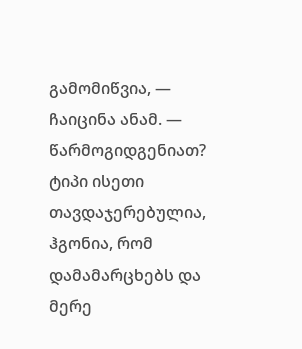გამომიწვია, — ჩაიცინა ანამ. — წარმოგიდგენიათ? ტიპი ისეთი თავდაჯერებულია, ჰგონია, რომ დამამარცხებს და მერე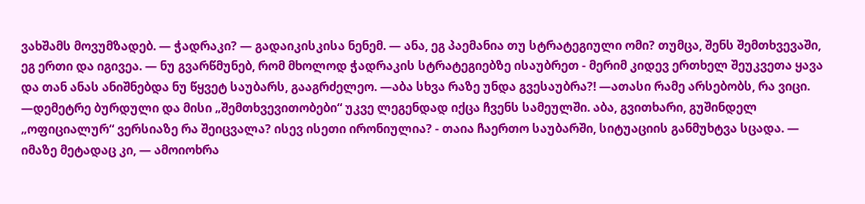ვახშამს მოვუმზადებ. — ჭადრაკი? — გადაიკისკისა ნენემ. — ანა, ეგ პაემანია თუ სტრატეგიული ომი? თუმცა, შენს შემთხვევაში, ეგ ერთი და იგივეა. — ნუ გვარწმუნებ, რომ მხოლოდ ჭადრაკის სტრატეგიებზე ისაუბრეთ - მერიმ კიდევ ერთხელ შეუკვეთა ყავა და თან ანას ანიშნებდა ნუ წყვეტ საუბარს, გააგრძელეო. —აბა სხვა რაზე უნდა გვესაუბრა?! —ათასი რამე არსებობს, რა ვიცი. —დემეტრე ბურდული და მისი „შემთხვევითობები“ უკვე ლეგენდად იქცა ჩვენს სამეულში. აბა, გვითხარი, გუშინდელ „ოფიციალურ“ ვერსიაზე რა შეიცვალა? ისევ ისეთი ირონიულია? - თაია ჩაერთო საუბარში, სიტუაციის განმუხტვა სცადა. — იმაზე მეტადაც კი, — ამოიოხრა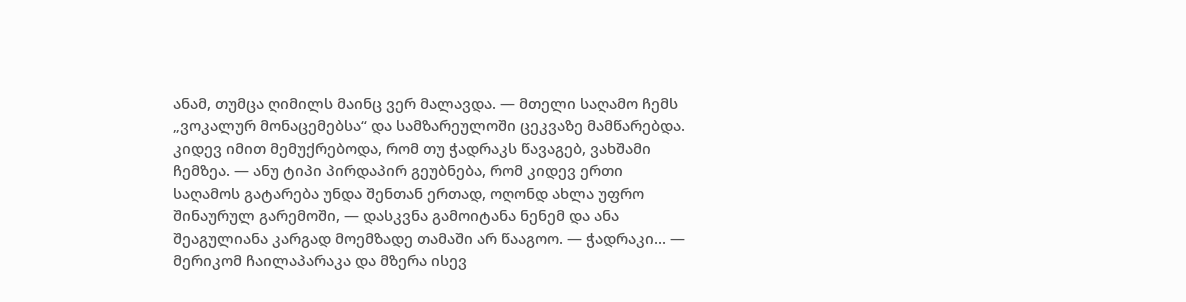ანამ, თუმცა ღიმილს მაინც ვერ მალავდა. — მთელი საღამო ჩემს „ვოკალურ მონაცემებსა“ და სამზარეულოში ცეკვაზე მამწარებდა. კიდევ იმით მემუქრებოდა, რომ თუ ჭადრაკს წავაგებ, ვახშამი ჩემზეა. — ანუ ტიპი პირდაპირ გეუბნება, რომ კიდევ ერთი საღამოს გატარება უნდა შენთან ერთად, ოღონდ ახლა უფრო შინაურულ გარემოში, — დასკვნა გამოიტანა ნენემ და ანა შეაგულიანა კარგად მოემზადე თამაში არ წააგოო. — ჭადრაკი... — მერიკომ ჩაილაპარაკა და მზერა ისევ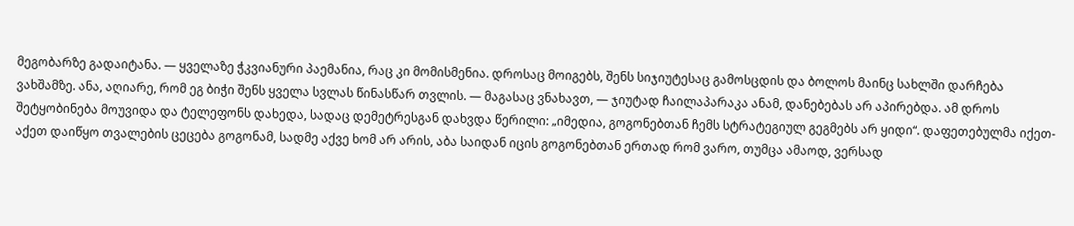მეგობარზე გადაიტანა. — ყველაზე ჭკვიანური პაემანია, რაც კი მომისმენია. დროსაც მოიგებს, შენს სიჯიუტესაც გამოსცდის და ბოლოს მაინც სახლში დარჩება ვახშამზე. ანა, აღიარე, რომ ეგ ბიჭი შენს ყველა სვლას წინასწარ თვლის. — მაგასაც ვნახავთ, — ჯიუტად ჩაილაპარაკა ანამ, დანებებას არ აპირებდა. ამ დროს შეტყობინება მოუვიდა და ტელეფონს დახედა, სადაც დემეტრესგან დახვდა წერილი: „იმედია, გოგონებთან ჩემს სტრატეგიულ გეგმებს არ ყიდი“. დაფეთებულმა იქეთ-აქეთ დაიწყო თვალების ცეცება გოგონამ, სადმე აქვე ხომ არ არის, აბა საიდან იცის გოგონებთან ერთად რომ ვარო, თუმცა ამაოდ, ვერსად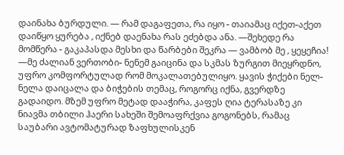დაინახა ბურდული. — რამ დაგაფეთა, რა იყო - თაიამაც იქეთ-აქეთ დაიწყო ყურება , იქნებ დაენახა რას ეძებდა ანა. —შეხედე რა მომწერა - გაკაპასდა მესხი და წარბები შეკრა — ვამბობ მე , ყეყეჩია! —მე ძალიან ვერთობი- ნენემ გაიცინა და სკმას ზურგით მიეყრდნო, უფრო კომფორტულად რომ მოკალათებულიყო. ყავის ჭიქები ნელ-ნელა დაიცალა და ბიჭების თემაც, როგორც იქნა, გვერდზე გადაიდო. მზემ უფრო მეტად დააჭირა, კაფეს ღია ტერასაზე კი ნიავმა თბილი ჰაერი სახეში შემოაფრქვია გოგონებს, რამაც საუბარი ავტომატურად ზაფხულისკენ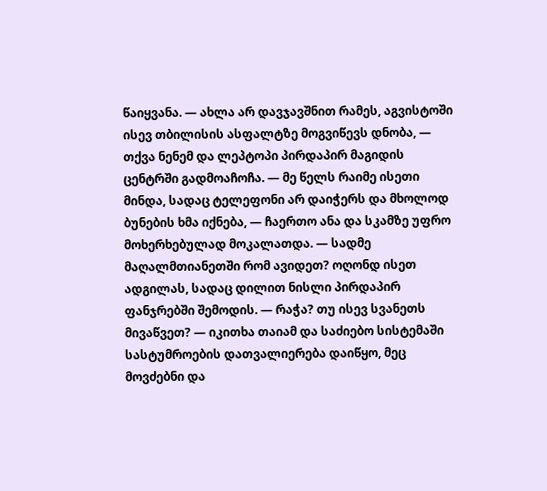წაიყვანა. — ახლა არ დავჯავშნით რამეს, აგვისტოში ისევ თბილისის ასფალტზე მოგვიწევს დნობა, — თქვა ნენემ და ლეპტოპი პირდაპირ მაგიდის ცენტრში გადმოაჩოჩა. — მე წელს რაიმე ისეთი მინდა, სადაც ტელეფონი არ დაიჭერს და მხოლოდ ბუნების ხმა იქნება, — ჩაერთო ანა და სკამზე უფრო მოხერხებულად მოკალათდა. — სადმე მაღალმთიანეთში რომ ავიდეთ? ოღონდ ისეთ ადგილას, სადაც დილით ნისლი პირდაპირ ფანჯრებში შემოდის. — რაჭა? თუ ისევ სვანეთს მივაწვეთ? — იკითხა თაიამ და საძიებო სისტემაში სასტუმროების დათვალიერება დაიწყო, მეც მოვძებნი და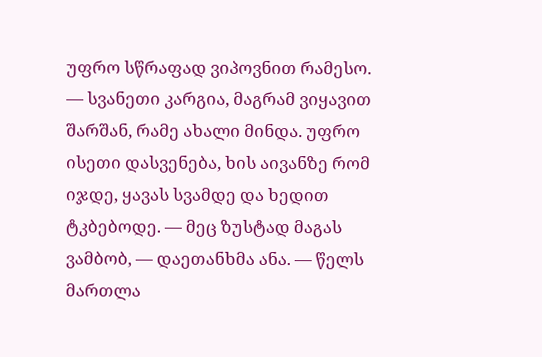უფრო სწრაფად ვიპოვნით რამესო. — სვანეთი კარგია, მაგრამ ვიყავით შარშან, რამე ახალი მინდა. უფრო ისეთი დასვენება, ხის აივანზე რომ იჯდე, ყავას სვამდე და ხედით ტკბებოდე. — მეც ზუსტად მაგას ვამბობ, — დაეთანხმა ანა. — წელს მართლა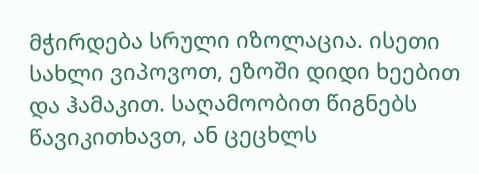მჭირდება სრული იზოლაცია. ისეთი სახლი ვიპოვოთ, ეზოში დიდი ხეებით და ჰამაკით. საღამოობით წიგნებს წავიკითხავთ, ან ცეცხლს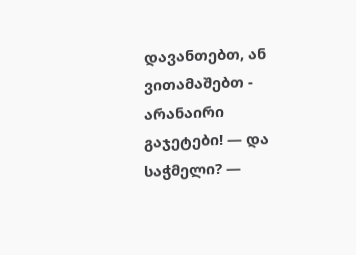დავანთებთ, ან ვითამაშებთ - არანაირი გაჯეტები! — და საჭმელი? —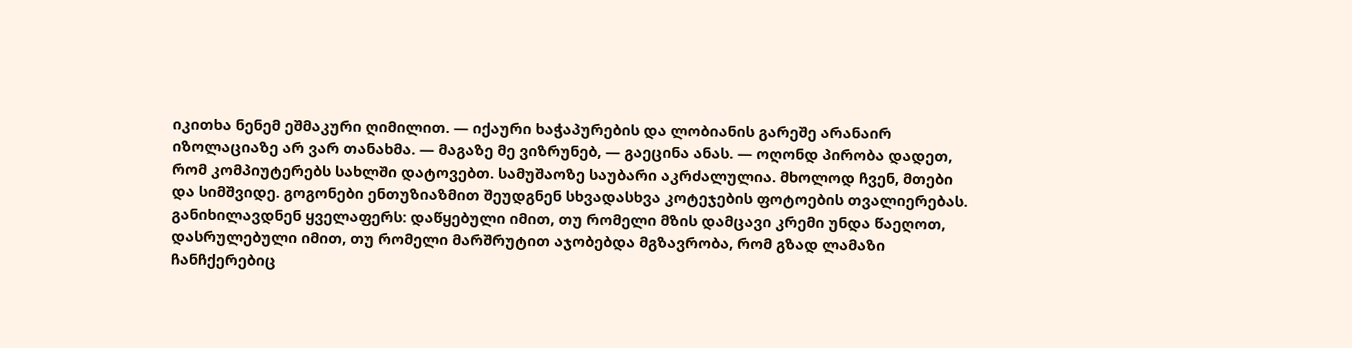იკითხა ნენემ ეშმაკური ღიმილით. — იქაური ხაჭაპურების და ლობიანის გარეშე არანაირ იზოლაციაზე არ ვარ თანახმა. — მაგაზე მე ვიზრუნებ, — გაეცინა ანას. — ოღონდ პირობა დადეთ, რომ კომპიუტერებს სახლში დატოვებთ. სამუშაოზე საუბარი აკრძალულია. მხოლოდ ჩვენ, მთები და სიმშვიდე. გოგონები ენთუზიაზმით შეუდგნენ სხვადასხვა კოტეჯების ფოტოების თვალიერებას. განიხილავდნენ ყველაფერს: დაწყებული იმით, თუ რომელი მზის დამცავი კრემი უნდა წაეღოთ, დასრულებული იმით, თუ რომელი მარშრუტით აჯობებდა მგზავრობა, რომ გზად ლამაზი ჩანჩქერებიც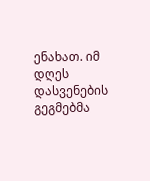ენახათ. იმ დღეს დასვენების გეგმებმა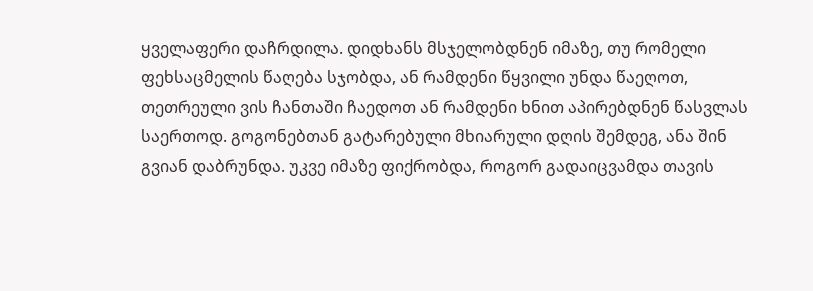ყველაფერი დაჩრდილა. დიდხანს მსჯელობდნენ იმაზე, თუ რომელი ფეხსაცმელის წაღება სჯობდა, ან რამდენი წყვილი უნდა წაეღოთ, თეთრეული ვის ჩანთაში ჩაედოთ ან რამდენი ხნით აპირებდნენ წასვლას საერთოდ. გოგონებთან გატარებული მხიარული დღის შემდეგ, ანა შინ გვიან დაბრუნდა. უკვე იმაზე ფიქრობდა, როგორ გადაიცვამდა თავის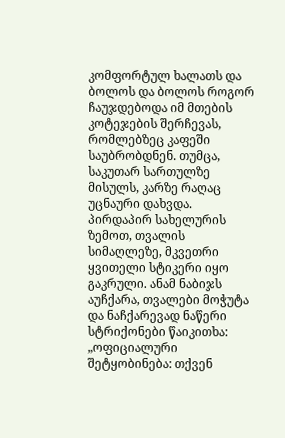კომფორტულ ხალათს და ბოლოს და ბოლოს როგორ ჩაუჯდებოდა იმ მთების კოტეჯების შერჩევას, რომლებზეც კაფეში საუბრობდნენ. თუმცა, საკუთარ სართულზე მისულს, კარზე რაღაც უცნაური დახვდა. პირდაპირ სახელურის ზემოთ, თვალის სიმაღლეზე, მკვეთრი ყვითელი სტიკერი იყო გაკრული. ანამ ნაბიჯს აუჩქარა, თვალები მოჭუტა და ნაჩქარევად ნაწერი სტრიქონები წაიკითხა: „ოფიციალური შეტყობინება: თქვენ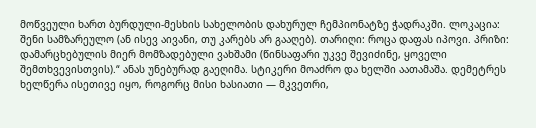მოწვეული ხართ ბურდული-მესხის სახელობის დახურულ ჩემპიონატზე ჭადრაკში. ლოკაცია: შენი სამზარეულო (ან ისევ აივანი, თუ კარებს არ გააღებ). თარიღი: როცა დაფას იპოვი. პრიზი: დამარცხებულის მიერ მომზადებული ვახშამი (წინსაფარი უკვე შევიძინე, ყოველი შემთხვევისთვის).“ ანას უნებურად გაეღიმა. სტიკერი მოაძრო და ხელში აათამაშა. დემეტრეს ხელწერა ისეთივე იყო, როგორც მისი ხასიათი — მკვეთრი,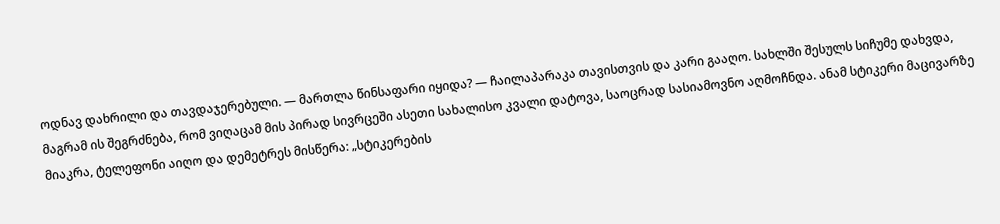ოდნავ დახრილი და თავდაჯერებული. — მართლა წინსაფარი იყიდა? — ჩაილაპარაკა თავისთვის და კარი გააღო. სახლში შესულს სიჩუმე დახვდა, მაგრამ ის შეგრძნება, რომ ვიღაცამ მის პირად სივრცეში ასეთი სახალისო კვალი დატოვა, საოცრად სასიამოვნო აღმოჩნდა. ანამ სტიკერი მაცივარზე მიაკრა, ტელეფონი აიღო და დემეტრეს მისწერა: „სტიკერების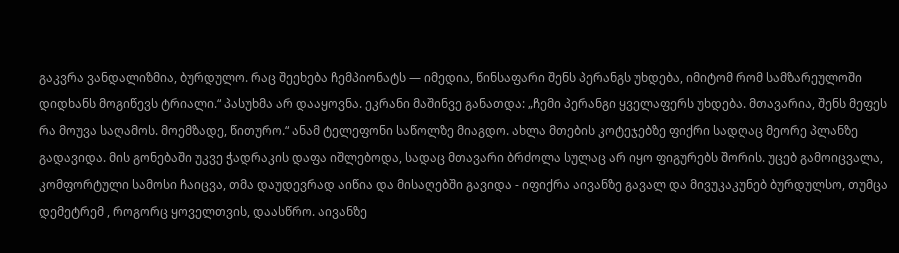გაკვრა ვანდალიზმია, ბურდულო. რაც შეეხება ჩემპიონატს — იმედია, წინსაფარი შენს პერანგს უხდება, იმიტომ რომ სამზარეულოში დიდხანს მოგიწევს ტრიალი.“ პასუხმა არ დააყოვნა. ეკრანი მაშინვე განათდა: „ჩემი პერანგი ყველაფერს უხდება. მთავარია, შენს მეფეს რა მოუვა საღამოს. მოემზადე, წითურო.“ ანამ ტელეფონი საწოლზე მიაგდო. ახლა მთების კოტეჯებზე ფიქრი სადღაც მეორე პლანზე გადავიდა. მის გონებაში უკვე ჭადრაკის დაფა იშლებოდა, სადაც მთავარი ბრძოლა სულაც არ იყო ფიგურებს შორის. უცებ გამოიცვალა, კომფორტული სამოსი ჩაიცვა, თმა დაუდევრად აიწია და მისაღებში გავიდა - იფიქრა აივანზე გავალ და მივუკაკუნებ ბურდულსო, თუმცა დემეტრემ , როგორც ყოველთვის, დაასწრო. აივანზე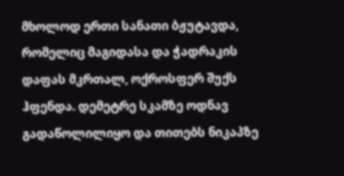მხოლოდ ერთი სანათი ბჟუტავდა, რომელიც მაგიდასა და ჭადრაკის დაფას მკრთალ, ოქროსფერ შუქს ჰფენდა. დემეტრე სკამზე ოდნავ გადაწოლილიყო და თითებს ნიკაპზე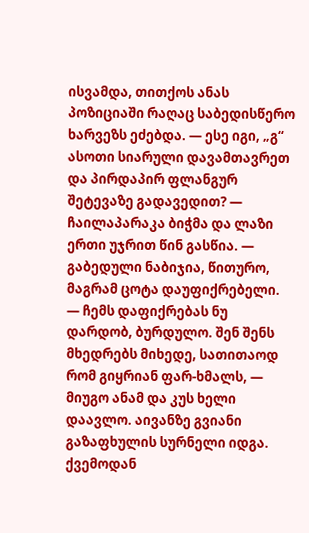ისვამდა, თითქოს ანას პოზიციაში რაღაც საბედისწერო ხარვეზს ეძებდა. — ესე იგი, „გ“ ასოთი სიარული დავამთავრეთ და პირდაპირ ფლანგურ შეტევაზე გადავედით? — ჩაილაპარაკა ბიჭმა და ლაზი ერთი უჯრით წინ გასწია. — გაბედული ნაბიჯია, წითურო, მაგრამ ცოტა დაუფიქრებელი. — ჩემს დაფიქრებას ნუ დარდობ, ბურდულო. შენ შენს მხედრებს მიხედე, სათითაოდ რომ გიყრიან ფარ-ხმალს, — მიუგო ანამ და კუს ხელი დაავლო. აივანზე გვიანი გაზაფხულის სურნელი იდგა. ქვემოდან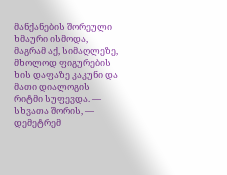მანქანების შორეული ხმაური ისმოდა, მაგრამ აქ, სიმაღლეზე, მხოლოდ ფიგურების ხის დაფაზე კაკუნი და მათი დიალოგის რიტმი სუფევდა. — სხვათა შორის, — დემეტრემ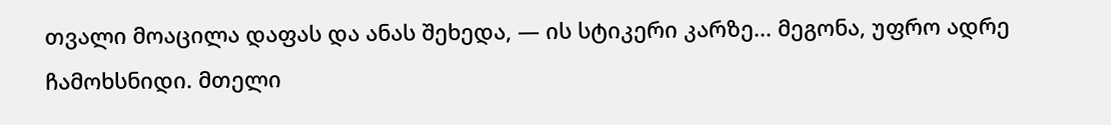თვალი მოაცილა დაფას და ანას შეხედა, — ის სტიკერი კარზე... მეგონა, უფრო ადრე ჩამოხსნიდი. მთელი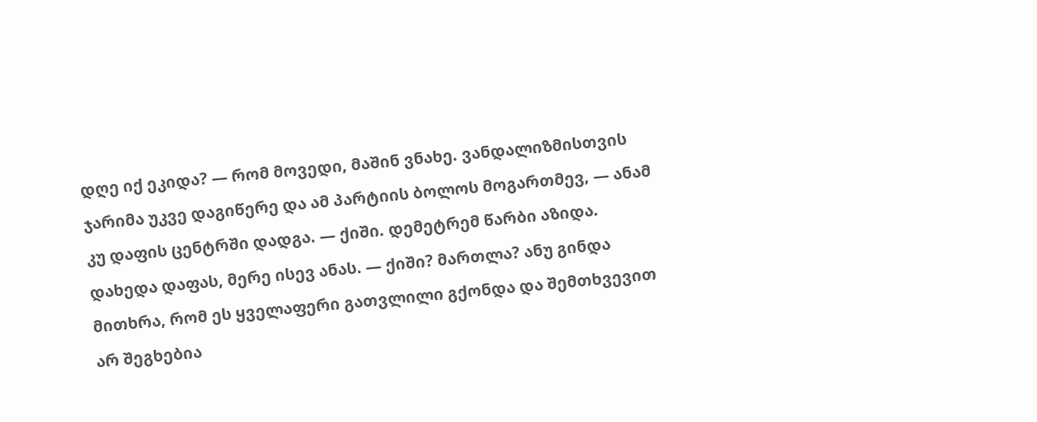დღე იქ ეკიდა? — რომ მოვედი, მაშინ ვნახე. ვანდალიზმისთვის ჯარიმა უკვე დაგიწერე და ამ პარტიის ბოლოს მოგართმევ, — ანამ კუ დაფის ცენტრში დადგა. — ქიში. დემეტრემ წარბი აზიდა. დახედა დაფას, მერე ისევ ანას. — ქიში? მართლა? ანუ გინდა მითხრა, რომ ეს ყველაფერი გათვლილი გქონდა და შემთხვევით არ შეგხებია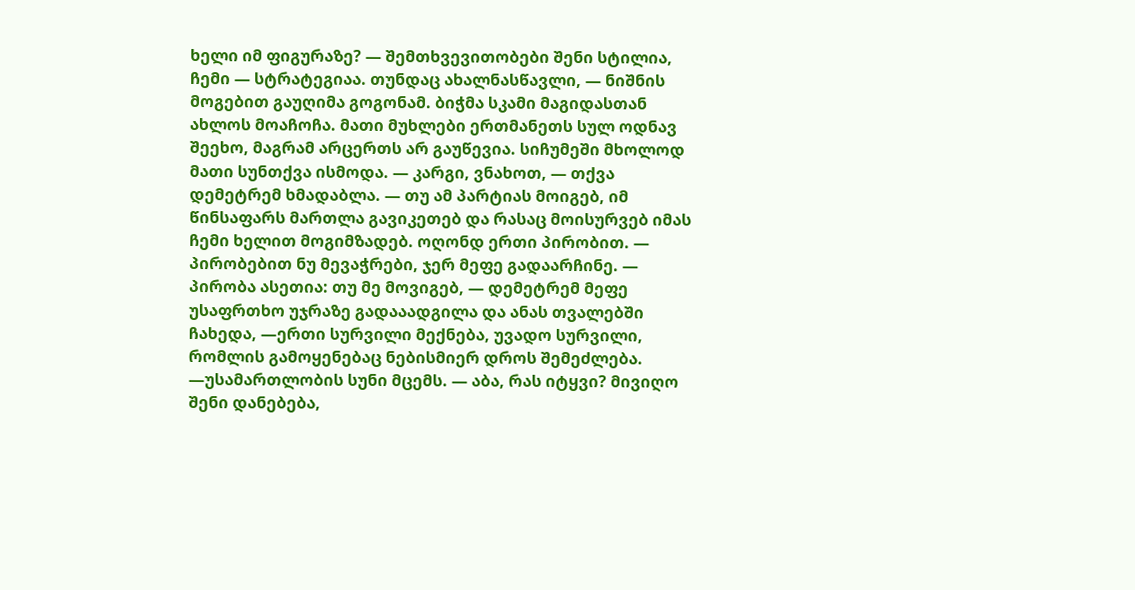ხელი იმ ფიგურაზე? — შემთხვევითობები შენი სტილია, ჩემი — სტრატეგიაა. თუნდაც ახალნასწავლი, — ნიშნის მოგებით გაუღიმა გოგონამ. ბიჭმა სკამი მაგიდასთან ახლოს მოაჩოჩა. მათი მუხლები ერთმანეთს სულ ოდნავ შეეხო, მაგრამ არცერთს არ გაუწევია. სიჩუმეში მხოლოდ მათი სუნთქვა ისმოდა. — კარგი, ვნახოთ, — თქვა დემეტრემ ხმადაბლა. — თუ ამ პარტიას მოიგებ, იმ წინსაფარს მართლა გავიკეთებ და რასაც მოისურვებ იმას ჩემი ხელით მოგიმზადებ. ოღონდ ერთი პირობით. — პირობებით ნუ მევაჭრები, ჯერ მეფე გადაარჩინე. — პირობა ასეთია: თუ მე მოვიგებ, — დემეტრემ მეფე უსაფრთხო უჯრაზე გადააადგილა და ანას თვალებში ჩახედა, —ერთი სურვილი მექნება, უვადო სურვილი, რომლის გამოყენებაც ნებისმიერ დროს შემეძლება. —უსამართლობის სუნი მცემს. — აბა, რას იტყვი? მივიღო შენი დანებება,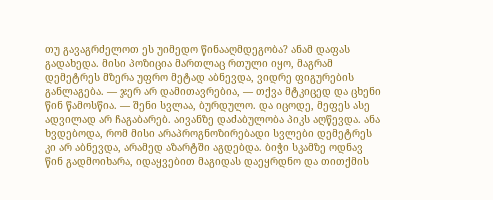თუ გავაგრძელოთ ეს უიმედო წინააღმდეგობა? ანამ დაფას გადახედა. მისი პოზიცია მართლაც რთული იყო, მაგრამ დემეტრეს მზერა უფრო მეტად აბნევდა, ვიდრე ფიგურების განლაგება. — ჯერ არ დამითავრებია, — თქვა მტკიცედ და ცხენი წინ წამოსწია. — შენი სვლაა, ბურდულო. და იცოდე, მეფეს ასე ადვილად არ ჩაგაბარებ. აივანზე დაძაბულობა პიკს აღწევდა. ანა ხვდებოდა, რომ მისი არაპროგნოზირებადი სვლები დემეტრეს კი არ აბნევდა, არამედ აზარტში აგდებდა. ბიჭი სკამზე ოდნავ წინ გადმოიხარა, იდაყვებით მაგიდას დაეყრდნო და თითქმის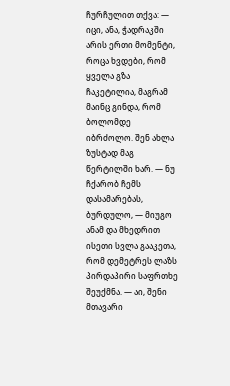ჩურჩულით თქვა: — იცი, ანა, ჭადრაკში არის ერთი მომენტი, როცა ხვდები, რომ ყველა გზა ჩაკეტილია, მაგრამ მაინც გინდა, რომ ბოლომდე იბრძოლო. შენ ახლა ზუსტად მაგ წერტილში ხარ. — ნუ ჩქარობ ჩემს დასამარებას, ბურდულო, — მიუგო ანამ და მხედრით ისეთი სვლა გააკეთა, რომ დემეტრეს ლაზს პირდაპირი საფრთხე შეუქმნა. — აი, შენი მთავარი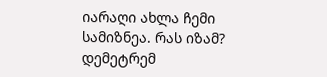იარაღი ახლა ჩემი სამიზნეა. რას იზამ? დემეტრემ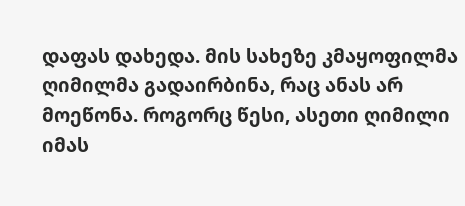დაფას დახედა. მის სახეზე კმაყოფილმა ღიმილმა გადაირბინა, რაც ანას არ მოეწონა. როგორც წესი, ასეთი ღიმილი იმას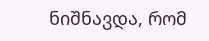ნიშნავდა, რომ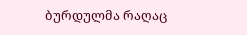ბურდულმა რაღაც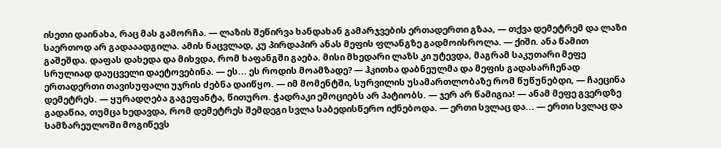ისეთი დაინახა, რაც მას გამორჩა. — ლაზის შეწირვა ხანდახან გამარჯვების ერთადერთი გზაა, — თქვა დემეტრემ და ლაზი საერთოდ არ გადააადგილა. ამის ნაცვლად, კუ პირდაპირ ანას მეფის ფლანგზე გადმოისროლა. — ქიში. ანა წამით გაშეშდა. დაფას დახედა და მიხვდა, რომ ხაფანგში გაება. მისი მხედარი ლაზს კი უტევდა, მაგრამ საკუთარი მეფე სრულიად დაუცველი დაეტოვებინა. — ეს... ეს როდის მოამზადე? — ჰკითხა დაბნეულმა და მეფის გადასარჩენად ერთადერთი თავისუფალი უჯრის ძებნა დაიწყო. — იმ მომენტში, სურვილის უსამართლობაზე რომ წუწუნებდი, — ჩაეცინა დემეტრეს. — ყურადღება გაგეფანტა, წითურო. ჭადრაკი ემოციებს არ პატიობს. — ჯერ არ წამიგია! — ანამ მეფე გვერდზე გადაწია, თუმცა ხედავდა, რომ დემეტრეს შემდეგი სვლა საბედისწერო იქნებოდა. — ერთი სვლაც და... — ერთი სვლაც და სამზარეულოში მოგიწევს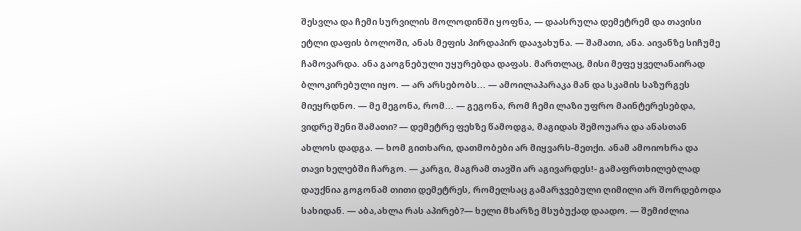შესვლა და ჩემი სურვილის მოლოდინში ყოფნა, — დაასრულა დემეტრემ და თავისი ეტლი დაფის ბოლოში, ანას მეფის პირდაპირ დააჯახუნა. — შამათი, ანა. აივანზე სიჩუმე ჩამოვარდა. ანა გაოგნებული უყურებდა დაფას. მართლაც, მისი მეფე ყველანაირად ბლოკირებული იყო. — არ არსებობს... — ამოილაპარაკა მან და სკამის საზურგეს მიეყრდნო. — მე მეგონა, რომ... — გეგონა, რომ ჩემი ლაზი უფრო მაინტერესებდა, ვიდრე შენი შამათი? — დემეტრე ფეხზე წამოდგა, მაგიდას შემოუარა და ანასთან ახლოს დადგა. — ხომ გითხარი, დათმობები არ მიყვარს-მეთქი. ანამ ამოიოხრა და თავი ხელებში ჩარგო. — კარგი, მაგრამ თავში არ აგივარდეს!- გამაფრთხილებლად დაუქნია გოგონამ თითი დემეტრეს, რომელსაც გამარჯვებული ღიმილი არ შორდებოდა სახიდან. — აბა,ახლა რას აპირებ?— ხელი მხარზე მსუბუქად დაადო. — შემიძლია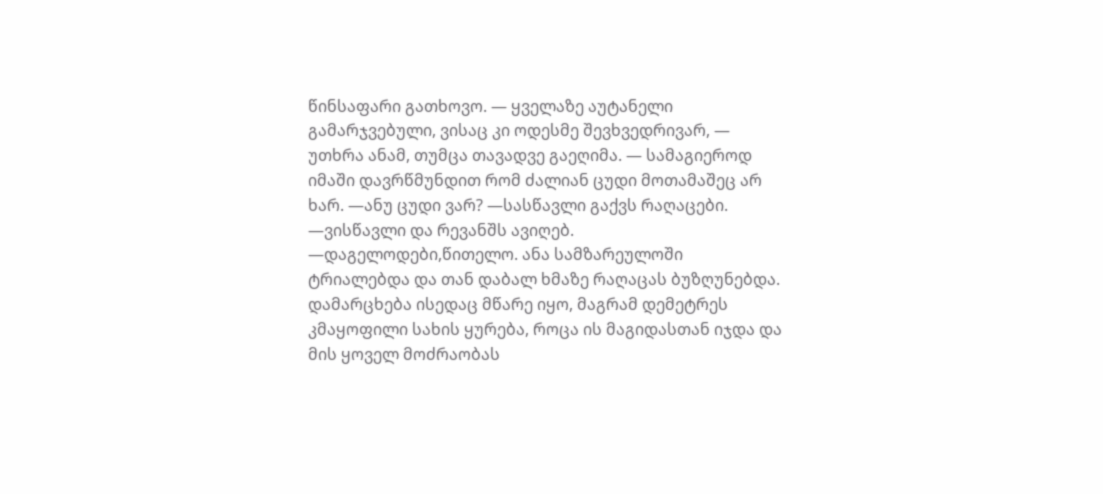წინსაფარი გათხოვო. — ყველაზე აუტანელი გამარჯვებული, ვისაც კი ოდესმე შევხვედრივარ, — უთხრა ანამ, თუმცა თავადვე გაეღიმა. — სამაგიეროდ იმაში დავრწმუნდით რომ ძალიან ცუდი მოთამაშეც არ ხარ. —ანუ ცუდი ვარ? —სასწავლი გაქვს რაღაცები. —ვისწავლი და რევანშს ავიღებ. —დაგელოდები,წითელო. ანა სამზარეულოში ტრიალებდა და თან დაბალ ხმაზე რაღაცას ბუზღუნებდა. დამარცხება ისედაც მწარე იყო, მაგრამ დემეტრეს კმაყოფილი სახის ყურება, როცა ის მაგიდასთან იჯდა და მის ყოველ მოძრაობას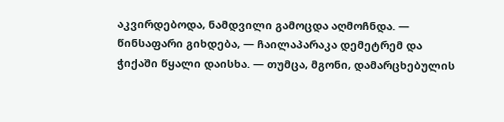აკვირდებოდა, ნამდვილი გამოცდა აღმოჩნდა. — წინსაფარი გიხდება, — ჩაილაპარაკა დემეტრემ და ჭიქაში წყალი დაისხა. — თუმცა, მგონი, დამარცხებულის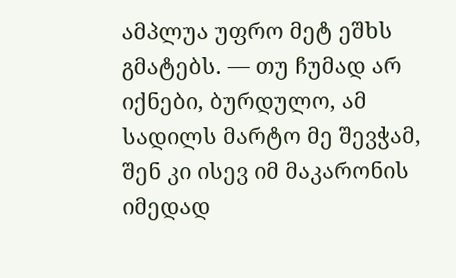ამპლუა უფრო მეტ ეშხს გმატებს. — თუ ჩუმად არ იქნები, ბურდულო, ამ სადილს მარტო მე შევჭამ, შენ კი ისევ იმ მაკარონის იმედად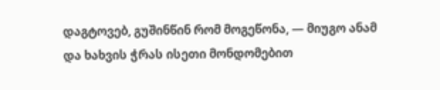დაგტოვებ, გუშინწინ რომ მოგეწონა, — მიუგო ანამ და ხახვის ჭრას ისეთი მონდომებით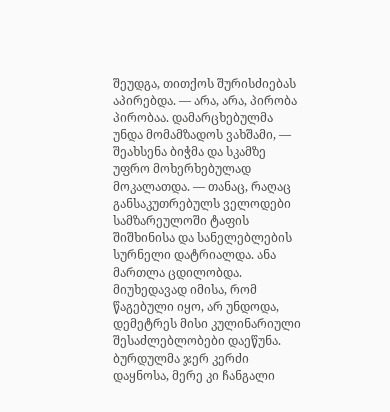შეუდგა, თითქოს შურისძიებას აპირებდა. — არა, არა, პირობა პირობაა. დამარცხებულმა უნდა მომამზადოს ვახშამი, — შეახსენა ბიჭმა და სკამზე უფრო მოხერხებულად მოკალათდა. — თანაც, რაღაც განსაკუთრებულს ველოდები სამზარეულოში ტაფის შიშხინისა და სანელებლების სურნელი დატრიალდა. ანა მართლა ცდილობდა. მიუხედავად იმისა, რომ წაგებული იყო, არ უნდოდა, დემეტრეს მისი კულინარიული შესაძლებლობები დაეწუნა. ბურდულმა ჯერ კერძი დაყნოსა, მერე კი ჩანგალი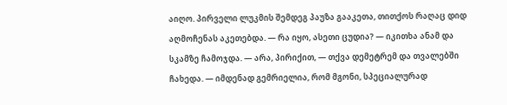აიღო. პირველი ლუკმის შემდეგ პაუზა გააკეთა, თითქოს რაღაც დიდ აღმოჩენას აკეთებდა. — რა იყო, ასეთი ცუდია? — იკითხა ანამ და სკამზე ჩამოჯდა. — არა, პირიქით, — თქვა დემეტრემ და თვალებში ჩახედა. — იმდენად გემრიელია, რომ მგონი, სპეციალურად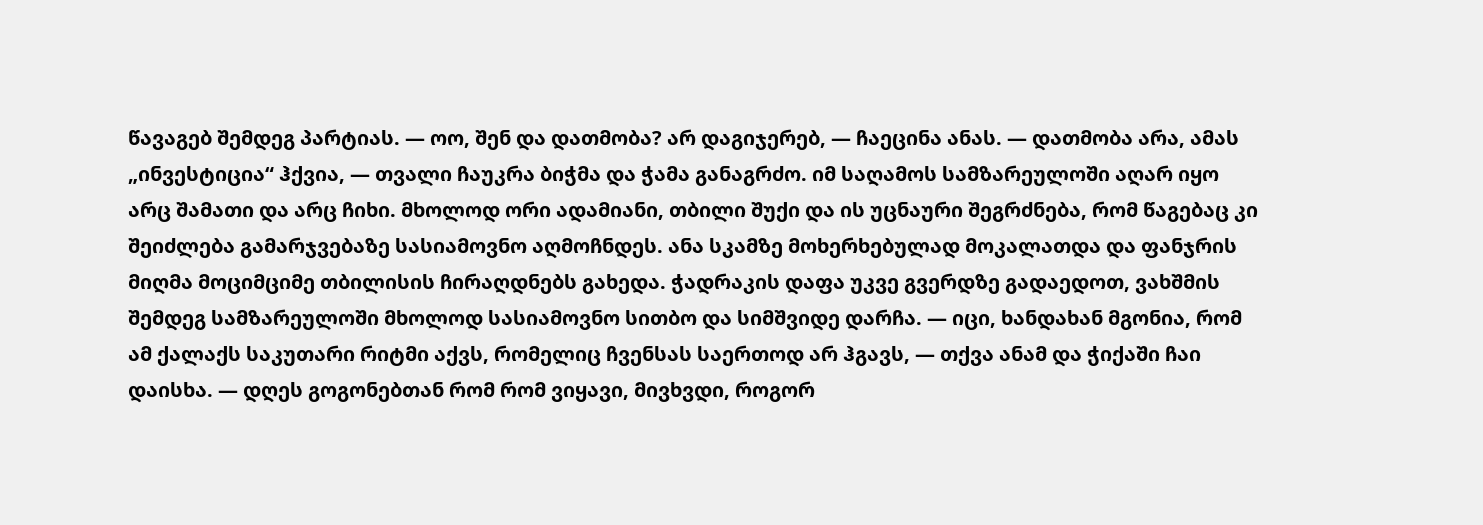წავაგებ შემდეგ პარტიას. — ოო, შენ და დათმობა? არ დაგიჯერებ, — ჩაეცინა ანას. — დათმობა არა, ამას „ინვესტიცია“ ჰქვია, — თვალი ჩაუკრა ბიჭმა და ჭამა განაგრძო. იმ საღამოს სამზარეულოში აღარ იყო არც შამათი და არც ჩიხი. მხოლოდ ორი ადამიანი, თბილი შუქი და ის უცნაური შეგრძნება, რომ წაგებაც კი შეიძლება გამარჯვებაზე სასიამოვნო აღმოჩნდეს. ანა სკამზე მოხერხებულად მოკალათდა და ფანჯრის მიღმა მოციმციმე თბილისის ჩირაღდნებს გახედა. ჭადრაკის დაფა უკვე გვერდზე გადაედოთ, ვახშმის შემდეგ სამზარეულოში მხოლოდ სასიამოვნო სითბო და სიმშვიდე დარჩა. — იცი, ხანდახან მგონია, რომ ამ ქალაქს საკუთარი რიტმი აქვს, რომელიც ჩვენსას საერთოდ არ ჰგავს, — თქვა ანამ და ჭიქაში ჩაი დაისხა. — დღეს გოგონებთან რომ რომ ვიყავი, მივხვდი, როგორ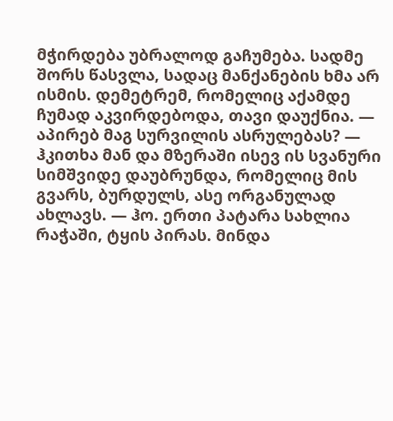მჭირდება უბრალოდ გაჩუმება. სადმე შორს წასვლა, სადაც მანქანების ხმა არ ისმის. დემეტრემ, რომელიც აქამდე ჩუმად აკვირდებოდა, თავი დაუქნია. — აპირებ მაგ სურვილის ასრულებას? — ჰკითხა მან და მზერაში ისევ ის სვანური სიმშვიდე დაუბრუნდა, რომელიც მის გვარს, ბურდულს, ასე ორგანულად ახლავს. — ჰო. ერთი პატარა სახლია რაჭაში, ტყის პირას. მინდა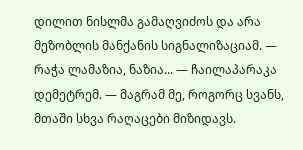დილით ნისლმა გამაღვიძოს და არა მეზობლის მანქანის სიგნალიზაციამ. — რაჭა ლამაზია, ნაზია... — ჩაილაპარაკა დემეტრემ. — მაგრამ მე, როგორც სვანს, მთაში სხვა რაღაცები მიზიდავს.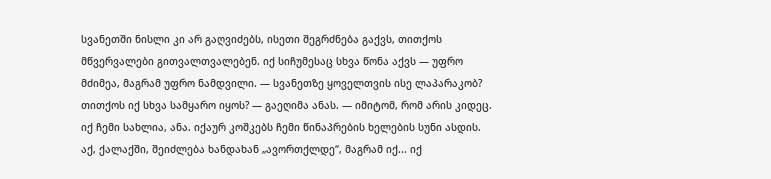სვანეთში ნისლი კი არ გაღვიძებს, ისეთი შეგრძნება გაქვს, თითქოს მწვერვალები გითვალთვალებენ. იქ სიჩუმესაც სხვა წონა აქვს — უფრო მძიმეა, მაგრამ უფრო ნამდვილი. — სვანეთზე ყოველთვის ისე ლაპარაკობ? თითქოს იქ სხვა სამყარო იყოს? — გაეღიმა ანას. — იმიტომ, რომ არის კიდეც. იქ ჩემი სახლია, ანა. იქაურ კოშკებს ჩემი წინაპრების ხელების სუნი ასდის. აქ, ქალაქში, შეიძლება ხანდახან „ავორთქლდე“, მაგრამ იქ... იქ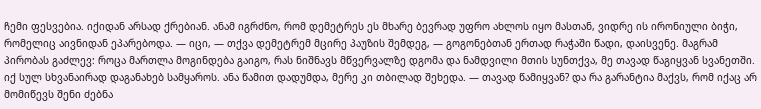ჩემი ფესვებია. იქიდან არსად ქრებიან. ანამ იგრძნო, რომ დემეტრეს ეს მხარე ბევრად უფრო ახლოს იყო მასთან, ვიდრე ის ირონიული ბიჭი, რომელიც აივნიდან ეპარებოდა. — იცი, — თქვა დემეტრემ მცირე პაუზის შემდეგ, — გოგონებთან ერთად რაჭაში წადი, დაისვენე. მაგრამ პირობას გაძლევ: როცა მართლა მოგინდება გაიგო, რას ნიშნავს მწვერვალზე დგომა და ნამდვილი მთის სუნთქვა, მე თავად წაგიყვან სვანეთში. იქ სულ სხვანაირად დაგანახებ სამყაროს. ანა წამით დადუმდა, მერე კი თბილად შეხედა. — თავად წამიყვან? და რა გარანტია მაქვს, რომ იქაც არ მომიწევს შენი ძებნა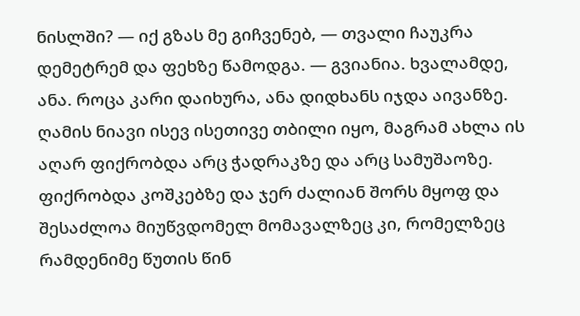ნისლში? — იქ გზას მე გიჩვენებ, — თვალი ჩაუკრა დემეტრემ და ფეხზე წამოდგა. — გვიანია. ხვალამდე, ანა. როცა კარი დაიხურა, ანა დიდხანს იჯდა აივანზე. ღამის ნიავი ისევ ისეთივე თბილი იყო, მაგრამ ახლა ის აღარ ფიქრობდა არც ჭადრაკზე და არც სამუშაოზე. ფიქრობდა კოშკებზე და ჯერ ძალიან შორს მყოფ და შესაძლოა მიუწვდომელ მომავალზეც კი, რომელზეც რამდენიმე წუთის წინ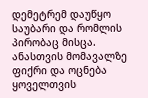დემეტრემ დაუწყო საუბარი და რომლის პირობაც მისცა. ანასთვის მომავალზე ფიქრი და ოცნება ყოველთვის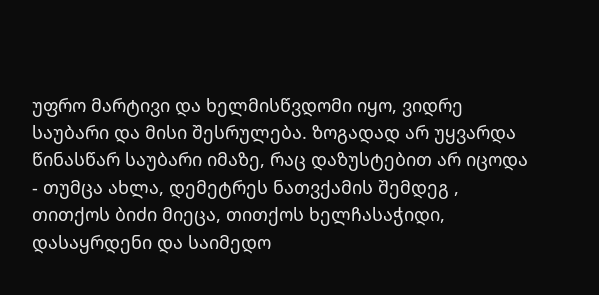უფრო მარტივი და ხელმისწვდომი იყო, ვიდრე საუბარი და მისი შესრულება. ზოგადად არ უყვარდა წინასწარ საუბარი იმაზე, რაც დაზუსტებით არ იცოდა - თუმცა ახლა, დემეტრეს ნათვქამის შემდეგ , თითქოს ბიძი მიეცა, თითქოს ხელჩასაჭიდი, დასაყრდენი და საიმედო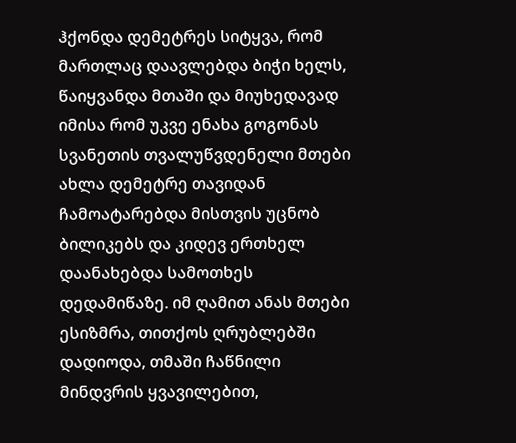ჰქონდა დემეტრეს სიტყვა, რომ მართლაც დაავლებდა ბიჭი ხელს, წაიყვანდა მთაში და მიუხედავად იმისა რომ უკვე ენახა გოგონას სვანეთის თვალუწვდენელი მთები ახლა დემეტრე თავიდან ჩამოატარებდა მისთვის უცნობ ბილიკებს და კიდევ ერთხელ დაანახებდა სამოთხეს დედამიწაზე. იმ ღამით ანას მთები ესიზმრა, თითქოს ღრუბლებში დადიოდა, თმაში ჩაწნილი მინდვრის ყვავილებით,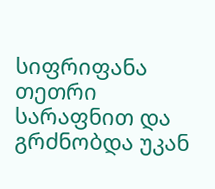სიფრიფანა თეთრი სარაფნით და გრძნობდა უკან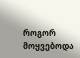როგორ მოყვებოდა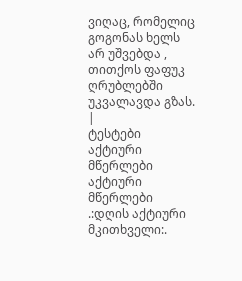ვიღაც, რომელიც გოგონას ხელს არ უშვებდა , თითქოს ფაფუკ ღრუბლებში უკვალავდა გზას. |
ტესტები
აქტიური მწერლები
აქტიური მწერლები
.:დღის აქტიური მკითხველი:.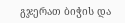გჯერათ ბიჭის და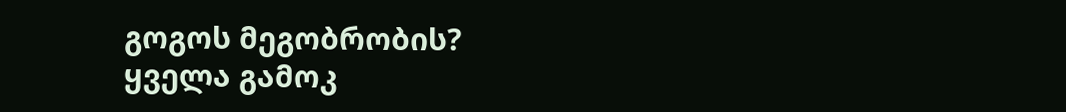გოგოს მეგობრობის?
ყველა გამოკ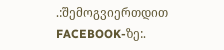.:შემოგვიერთდით FACEBOOK-ზე:.